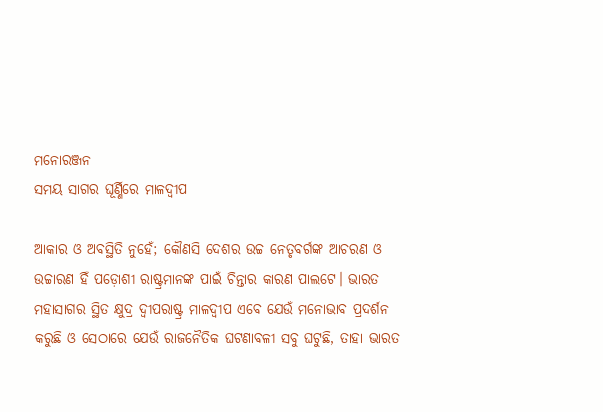ମନୋରଞ୍ଜନ
ସମୟ ସାଗର ଘୂର୍ଣ୍ଣିରେ ମାଳଦ୍ୱୀପ

ଆକାର ଓ ଅବସ୍ଥିତି ନୁହେଁ; କୌଣସି ଦେଶର ଉଚ୍ଚ ନେତୃବର୍ଗଙ୍କ ଆଚରଣ ଓ ଉଚ୍ଚାରଣ ହିଁ ପଡ଼ୋଶୀ ରାଷ୍ଟ୍ରମାନଙ୍କ ପାଇଁ ଚିନ୍ତାର କାରଣ ପାଲଟେ। ଭାରତ ମହାସାଗର ସ୍ଥିତ କ୍ଷୁଦ୍ର ଦ୍ୱୀପରାଷ୍ଟ୍ର ମାଳଦ୍ୱୀପ ଏବେ ଯେଉଁ ମନୋଭାବ ପ୍ରଦର୍ଶନ କରୁଛି ଓ ସେଠାରେ ଯେଉଁ ରାଜନୈତିକ ଘଟଣାବଳୀ ସବୁ ଘଟୁଛି, ତାହା ଭାରତ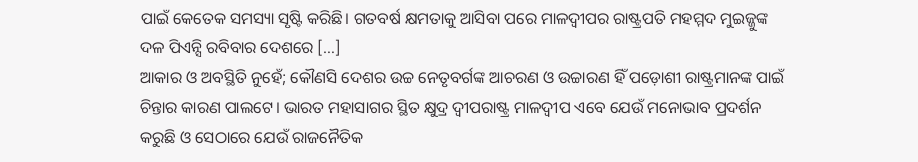ପାଇଁ କେତେକ ସମସ୍ୟା ସୃଷ୍ଟି କରିଛି। ଗତବର୍ଷ କ୍ଷମତାକୁ ଆସିବା ପରେ ମାଳଦ୍ୱୀପର ରାଷ୍ଟ୍ରପତି ମହମ୍ମଦ ମୁଇଜ୍ଜୁଙ୍କ ଦଳ ପିଏନ୍ସି ରବିବାର ଦେଶରେ […]
ଆକାର ଓ ଅବସ୍ଥିତି ନୁହେଁ; କୌଣସି ଦେଶର ଉଚ୍ଚ ନେତୃବର୍ଗଙ୍କ ଆଚରଣ ଓ ଉଚ୍ଚାରଣ ହିଁ ପଡ଼ୋଶୀ ରାଷ୍ଟ୍ରମାନଙ୍କ ପାଇଁ ଚିନ୍ତାର କାରଣ ପାଲଟେ। ଭାରତ ମହାସାଗର ସ୍ଥିତ କ୍ଷୁଦ୍ର ଦ୍ୱୀପରାଷ୍ଟ୍ର ମାଳଦ୍ୱୀପ ଏବେ ଯେଉଁ ମନୋଭାବ ପ୍ରଦର୍ଶନ କରୁଛି ଓ ସେଠାରେ ଯେଉଁ ରାଜନୈତିକ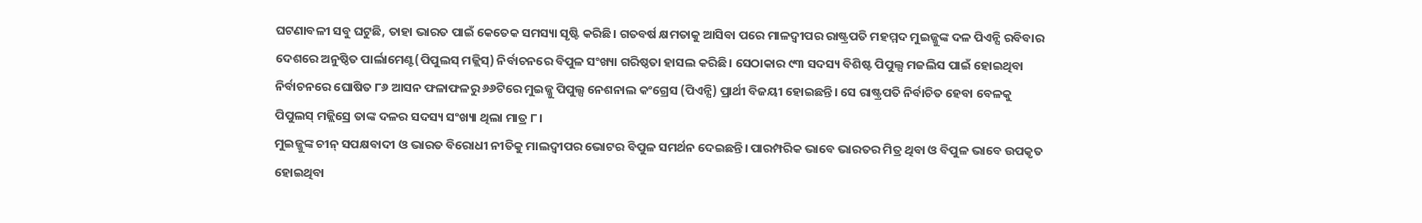ଘଟଣାବଳୀ ସବୁ ଘଟୁଛି, ତାହା ଭାରତ ପାଇଁ କେତେକ ସମସ୍ୟା ସୃଷ୍ଟି କରିଛି। ଗତବର୍ଷ କ୍ଷମତାକୁ ଆସିବା ପରେ ମାଳଦ୍ୱୀପର ରାଷ୍ଟ୍ରପତି ମହମ୍ମଦ ମୁଇଜ୍ଜୁଙ୍କ ଦଳ ପିଏନ୍ସି ରବିବାର ଦେଶରେ ଅନୁଷ୍ଠିତ ପାର୍ଲାମେଣ୍ଟ(ପିପୁଲସ୍ ମଜ୍ଲିସ୍) ନିର୍ବାଚନରେ ବିପୁଳ ସଂଖ୍ୟା ଗରିଷ୍ଠତା ହାସଲ କରିଛି। ସେଠାକାର ୯୩ ସଦସ୍ୟ ବିଶିଷ୍ଟ ପିପୁଲ୍ସ ମଜଲିସ ପାଇଁ ହୋଇଥିବା ନିର୍ବାଚନରେ ଘୋଷିତ ୮୬ ଆସନ ଫଳାଫଳରୁ ୬୬ଟିରେ ମୁଇଜ୍ଜୁ ପିପୁଲ୍ସ ନେଶନାଲ କଂଗ୍ରେସ (ପିଏନ୍ସି) ପ୍ରାର୍ଥୀ ବିଜୟୀ ହୋଇଛନ୍ତି। ସେ ରାଷ୍ଟ୍ରପତି ନିର୍ବାଚିତ ହେବା ବେଳକୁ ପିପୁଲସ୍ ମଜ୍ଲିସ୍ରେ ତାଙ୍କ ଦଳର ସଦସ୍ୟ ସଂଖ୍ୟା ଥିଲା ମାତ୍ର ୮।
ମୁଇଜ୍ଜୁଙ୍କ ଚୀନ୍ ସପକ୍ଷବାଦୀ ଓ ଭାରତ ବିରୋଧୀ ନୀତିକୁ ମାଲଦ୍ୱୀପର ଭୋଟର ବିପୁଳ ସମର୍ଥନ ଦେଇଛନ୍ତି। ପାରମ୍ପରିକ ଭାବେ ଭାରତର ମିତ୍ର ଥିବା ଓ ବିପୁଳ ଭାବେ ଉପକୃତ ହୋଇଥିବା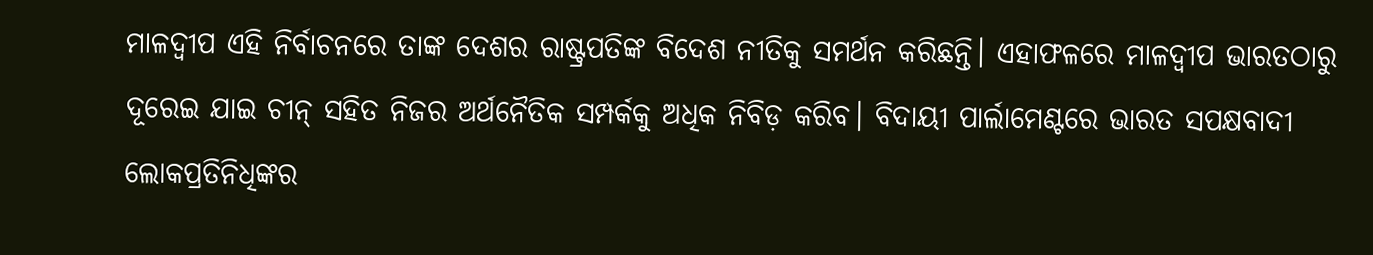ମାଳଦ୍ୱୀପ ଏହି ନିର୍ବାଚନରେ ତାଙ୍କ ଦେଶର ରାଷ୍ଟ୍ରପତିଙ୍କ ବିଦେଶ ନୀତିକୁ ସମର୍ଥନ କରିଛନ୍ତି। ଏହାଫଳରେ ମାଳଦ୍ୱୀପ ଭାରତଠାରୁ ଦୂରେଇ ଯାଇ ଚୀନ୍ ସହିତ ନିଜର ଅର୍ଥନୈତିକ ସମ୍ପର୍କକୁ ଅଧିକ ନିବିଡ଼ କରିବ। ବିଦାୟୀ ପାର୍ଲାମେଣ୍ଟରେ ଭାରତ ସପକ୍ଷବାଦୀ ଲୋକପ୍ରତିନିଧିଙ୍କର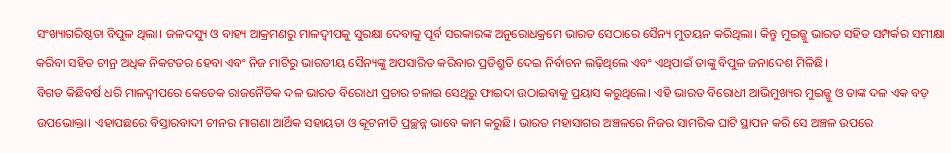ସଂଖ୍ୟାଗରିଷ୍ଠତା ବିପୁଳ ଥିଲା। ଜଳଦସ୍ୟୁ ଓ ବାହ୍ୟ ଆକ୍ରମଣରୁ ମାଳଦ୍ୱୀପକୁ ସୁରକ୍ଷା ଦେବାକୁ ପୂର୍ବ ସରକାରଙ୍କ ଅନୁରୋଧକ୍ରମେ ଭାରତ ସେଠାରେ ସୈନ୍ୟ ମୁତୟନ କରିଥିଲା। କିନ୍ତୁ ମୁଇଜ୍ଜୁ ଭାରତ ସହିତ ସମ୍ପର୍କର ସମୀକ୍ଷା କରିବା ସହିତ ଚୀନ୍ର ଅଧିକ ନିକଟତର ହେବା ଏବଂ ନିଜ ମାଟିରୁ ଭାରତୀୟ ସୈନ୍ୟଙ୍କୁ ଅପସାରିତ କରିବାର ପ୍ରତିଶ୍ରୁତି ଦେଇ ନିର୍ବାଚନ ଲଢ଼ିଥିଲେ ଏବଂ ଏଥିପାଇଁ ତାଙ୍କୁ ବିପୁଳ ଜନାଦେଶ ମିଳିଛି।
ବିଗତ କିଛିବର୍ଷ ଧରି ମାଳଦ୍ୱୀପରେ କେତେକ ରାଜନୈତିକ ଦଳ ଭାରତ ବିରୋଧୀ ପ୍ରଚାର ଚଳାଇ ସେଥିରୁ ଫାଇଦା ଉଠାଇବାକୁ ପ୍ରୟାସ କରୁଥିଲେ। ଏହି ଭାରତ ବିରୋଧୀ ଆଭିମୁଖ୍ୟର ମୁଇଜ୍ଜୁ ଓ ତାଙ୍କ ଦଳ ଏକ ବଡ଼ ଉପଭୋକ୍ତା। ଏହାପଛରେ ବିସ୍ତାରବାଦୀ ଚୀନର ମାଗଣା ଆର୍ଥିକ ସହାୟତା ଓ କୂଟନୀତି ପ୍ରଚ୍ଛନ୍ନ ଭାବେ କାମ କରୁଛି। ଭାରତ ମହାସାଗର ଅଞ୍ଚଳରେ ନିଜର ସାମରିକ ଘାଟି ସ୍ଥାପନ କରି ସେ ଅଞ୍ଚଳ ଉପରେ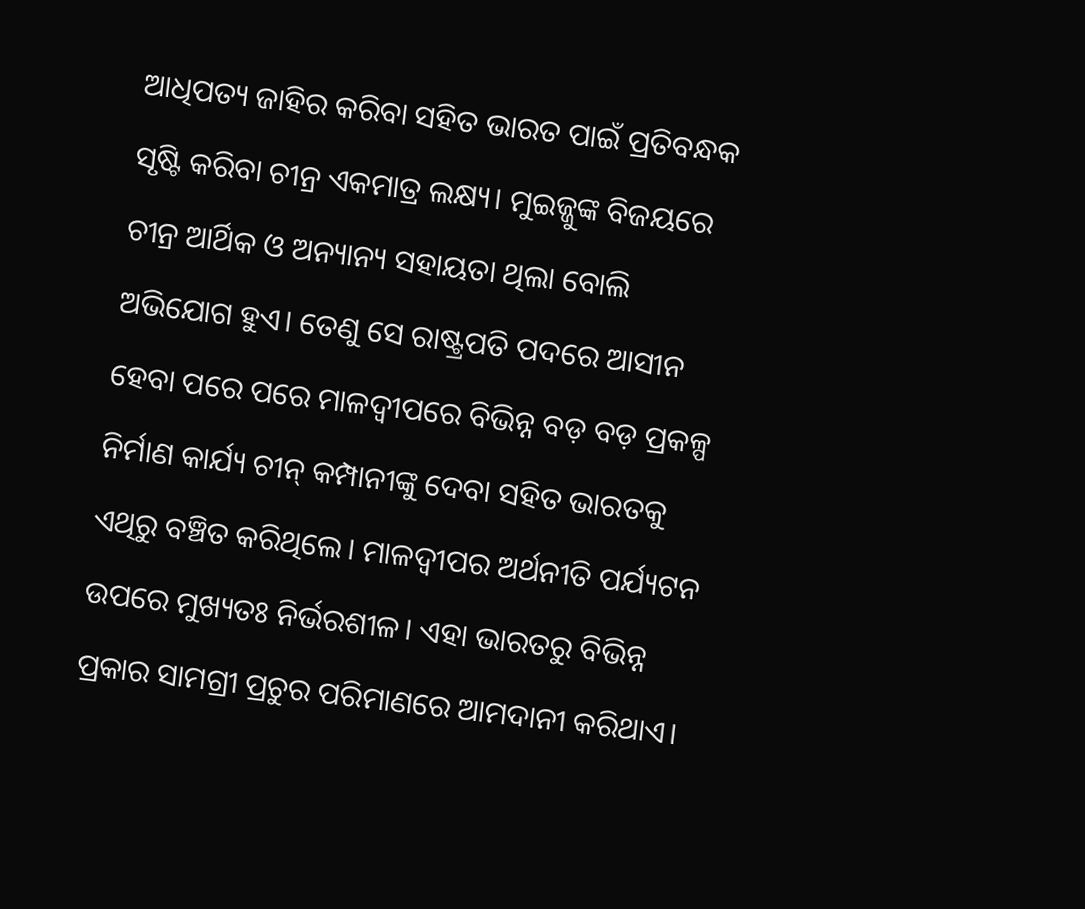ଆଧିପତ୍ୟ ଜାହିର କରିବା ସହିତ ଭାରତ ପାଇଁ ପ୍ରତିବନ୍ଧକ ସୃଷ୍ଟି କରିବା ଚୀନ୍ର ଏକମାତ୍ର ଲକ୍ଷ୍ୟ। ମୁଇଜ୍ଜୁଙ୍କ ବିଜୟରେ ଚୀନ୍ର ଆର୍ଥିକ ଓ ଅନ୍ୟାନ୍ୟ ସହାୟତା ଥିଲା ବୋଲି ଅଭିଯୋଗ ହୁଏ। ତେଣୁ ସେ ରାଷ୍ଟ୍ରପତି ପଦରେ ଆସୀନ ହେବା ପରେ ପରେ ମାଳଦ୍ୱୀପରେ ବିଭିନ୍ନ ବଡ଼ ବଡ଼ ପ୍ରକଳ୍ପ ନିର୍ମାଣ କାର୍ଯ୍ୟ ଚୀନ୍ କମ୍ପାନୀଙ୍କୁ ଦେବା ସହିତ ଭାରତକୁ ଏଥିରୁ ବଞ୍ଚିତ କରିଥିଲେ। ମାଳଦ୍ୱୀପର ଅର୍ଥନୀତି ପର୍ଯ୍ୟଟନ ଉପରେ ମୁଖ୍ୟତଃ ନିର୍ଭରଶୀଳ। ଏହା ଭାରତରୁ ବିଭିନ୍ନ ପ୍ରକାର ସାମଗ୍ରୀ ପ୍ରଚୁର ପରିମାଣରେ ଆମଦାନୀ କରିଥାଏ।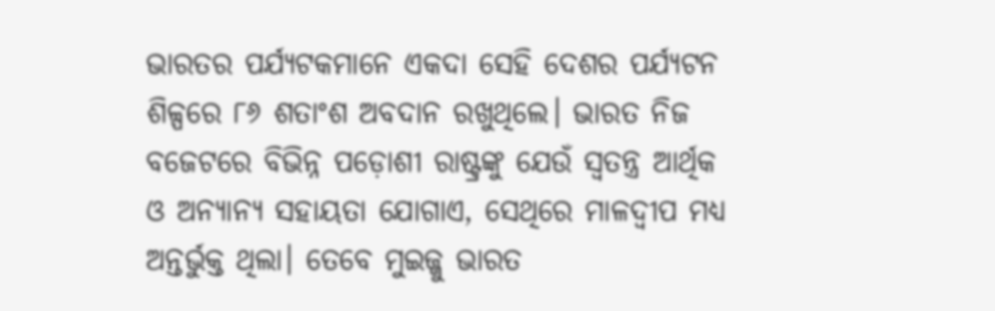ଭାରତର ପର୍ଯ୍ୟଟକମାନେ ଏକଦା ସେହି ଦେଶର ପର୍ଯ୍ୟଟନ ଶିଳ୍ପରେ ୮୬ ଶତାଂଶ ଅବଦାନ ରଖୁଥିଲେ। ଭାରତ ନିଜ ବଜେଟରେ ବିଭିନ୍ନ ପଡ଼ୋଶୀ ରାଷ୍ଟ୍ରଙ୍କୁ ଯେଉଁ ସ୍ୱତନ୍ତ୍ର ଆର୍ଥିକ ଓ ଅନ୍ୟାନ୍ୟ ସହାୟତା ଯୋଗାଏ, ସେଥିରେ ମାଳଦ୍ୱୀପ ମଧ୍ୟ ଅନ୍ତର୍ଭୁକ୍ତ ଥିଲା। ତେବେ ମୁଇଜ୍ଜୁ ଭାରତ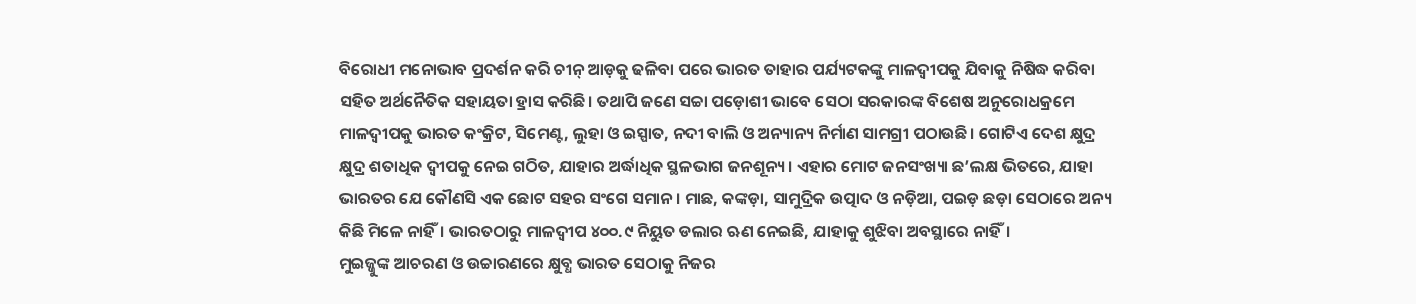ବିରୋଧୀ ମନୋଭାବ ପ୍ରଦର୍ଶନ କରି ଚୀନ୍ ଆଡ଼କୁ ଢଳିବା ପରେ ଭାରତ ତାହାର ପର୍ଯ୍ୟଟକଙ୍କୁ ମାଳଦ୍ୱୀପକୁ ଯିବାକୁ ନିଷିଦ୍ଧ କରିବା ସହିତ ଅର୍ଥନୈତିକ ସହାୟତା ହ୍ରାସ କରିଛି। ତଥାପି ଜଣେ ସଚ୍ଚା ପଡ଼ୋଶୀ ଭାବେ ସେଠା ସରକାରଙ୍କ ବିଶେଷ ଅନୁରୋଧକ୍ରମେ ମାଳଦ୍ୱୀପକୁ ଭାରତ କଂକ୍ରିଟ, ସିମେଣ୍ଟ, ଲୁହା ଓ ଇସ୍ପାତ, ନଦୀ ବାଲି ଓ ଅନ୍ୟାନ୍ୟ ନିର୍ମାଣ ସାମଗ୍ରୀ ପଠାଉଛି। ଗୋଟିଏ ଦେଶ କ୍ଷୁଦ୍ର କ୍ଷୁଦ୍ର ଶତାଧିକ ଦ୍ୱୀପକୁ ନେଇ ଗଠିତ, ଯାହାର ଅର୍ଦ୍ଧାଧିକ ସ୍ଥଳଭାଗ ଜନଶୂନ୍ୟ। ଏହାର ମୋଟ ଜନସଂଖ୍ୟା ଛ’ଲକ୍ଷ ଭିତରେ, ଯାହା ଭାରତର ଯେ କୌଣସି ଏକ ଛୋଟ ସହର ସଂଗେ ସମାନ। ମାଛ, କଙ୍କଡ଼ା, ସାମୁଦ୍ରିକ ଉତ୍ପାଦ ଓ ନଡ଼ିଆ, ପଇଡ଼ ଛଡ଼ା ସେଠାରେ ଅନ୍ୟ କିଛି ମିଳେ ନାହିଁ। ଭାରତଠାରୁ ମାଳଦ୍ୱୀପ ୪୦୦.୯ ନିୟୁତ ଡଲାର ଋଣ ନେଇଛି, ଯାହାକୁ ଶୁଝିବା ଅବସ୍ଥାରେ ନାହିଁ।
ମୁଇଜ୍ଜୁଙ୍କ ଆଚରଣ ଓ ଉଚ୍ଚାରଣରେ କ୍ଷୁବ୍ଧ ଭାରତ ସେଠାକୁ ନିଜର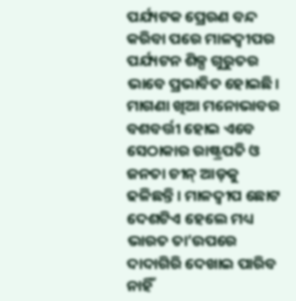ପର୍ଯ୍ୟଟକ ପ୍ରେରଣ ବନ୍ଦ କରିବା ପରେ ମାଳଦ୍ୱୀପର ପର୍ଯ୍ୟଟନ ଶିଳ୍ପ ଗୁରୁତର ଭାବେ ପ୍ରଭାବିତ ହୋଇଛି। ମାଗଣା ଖିଆ ମନୋଭାବର ବଶବର୍ତ୍ତୀ ହୋଇ ଏବେ ସେଠାକାର ରାଷ୍ଟ୍ରପତି ଓ ଜନତା ଚୀନ୍ ଆଡ଼କୁ ଢଳିଛନ୍ତି। ମାଳଦ୍ୱୀପ ଛୋଟ ଦେଶଟିଏ ହେଲେ ମଧ୍ୟ ଭାରତ ତା’ଉପରେ ଦାଦାଗିରି ଦେଖାଇ ପାରିବ ନାହିଁ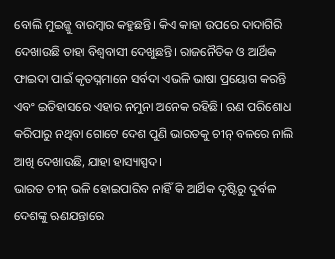ବୋଲି ମୁଇଜ୍ଜୁ ବାରମ୍ବାର କହୁଛନ୍ତି। କିଏ କାହା ଉପରେ ଦାଦାଗିରି ଦେଖାଉଛି ତାହା ବିଶ୍ୱବାସୀ ଦେଖୁଛନ୍ତି। ରାଜନୈତିକ ଓ ଆର୍ଥିକ ଫାଇଦା ପାଇଁ କୃତଘ୍ନମାନେ ସର୍ବଦା ଏଭଳି ଭାଷା ପ୍ରୟୋଗ କରନ୍ତି ଏବଂ ଇତିହାସରେ ଏହାର ନମୁନା ଅନେକ ରହିଛି। ଋଣ ପରିଶୋଧ କରିପାରୁ ନଥିବା ଗୋଟେ ଦେଶ ପୁଣି ଭାରତକୁ ଚୀନ୍ ବଳରେ ନାଲି ଆଖି ଦେଖାଉଛି, ଯାହା ହାସ୍ୟାସ୍ପଦ।
ଭାରତ ଚୀନ୍ ଭଳି ହୋଇପାରିବ ନାହିଁ କି ଆର୍ଥିକ ଦୃଷ୍ଟିରୁ ଦୁର୍ବଳ ଦେଶଙ୍କୁ ଋଣଯନ୍ତାରେ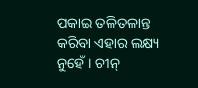ପକାଇ ତଳିତଳାନ୍ତ କରିବା ଏହାର ଲକ୍ଷ୍ୟ ନୁହେଁ। ଚୀନ୍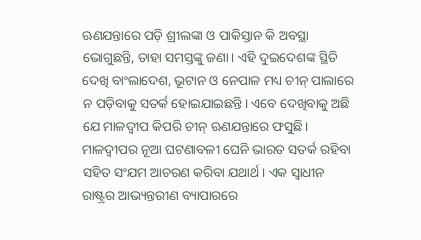ଋଣଯନ୍ତାରେ ପଡ଼ି ଶ୍ରୀଲଙ୍କା ଓ ପାକିସ୍ତାନ କି ଅବସ୍ଥା ଭୋଗୁଛନ୍ତି, ତାହା ସମସ୍ତଙ୍କୁ ଜଣା। ଏହି ଦୁଇଦେଶଙ୍କ ସ୍ଥିତି ଦେଖି ବାଂଲାଦେଶ, ଭୂଟାନ ଓ ନେପାଳ ମଧ୍ୟ ଚୀନ୍ ପାଲାରେ ନ ପଡ଼ିବାକୁ ସତର୍କ ହୋଇଯାଇଛନ୍ତି। ଏବେ ଦେଖିବାକୁ ଅଛି ଯେ ମାଳଦ୍ୱୀପ କିପରି ଚୀନ୍ ଋଣଯନ୍ତାରେ ଫସୁଛି। ମାଳଦ୍ୱୀପର ନୂଆ ଘଟଣାବଳୀ ଘେନି ଭାରତ ସତର୍କ ରହିବା ସହିତ ସଂଯମ ଆଚରଣ କରିବା ଯଥାର୍ଥ। ଏକ ସ୍ୱାଧୀନ ରାଷ୍ଟ୍ରର ଆଭ୍ୟନ୍ତରୀଣ ବ୍ୟାପାରରେ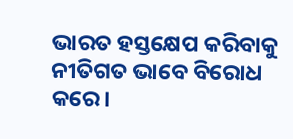ଭାରତ ହସ୍ତକ୍ଷେପ କରିବାକୁ ନୀତିଗତ ଭାବେ ବିରୋଧ କରେ।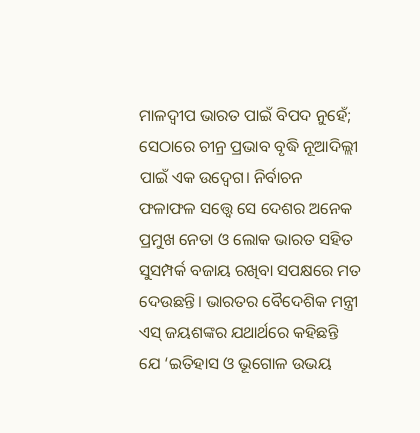ମାଳଦ୍ୱୀପ ଭାରତ ପାଇଁ ବିପଦ ନୁହେଁ; ସେଠାରେ ଚୀନ୍ର ପ୍ରଭାବ ବୃଦ୍ଧି ନୂଆଦିଲ୍ଲୀ ପାଇଁ ଏକ ଉଦ୍ବେଗ। ନିର୍ବାଚନ ଫଳାଫଳ ସତ୍ତ୍ବେ ସେ ଦେଶର ଅନେକ ପ୍ରମୁଖ ନେତା ଓ ଲୋକ ଭାରତ ସହିତ ସୁସମ୍ପର୍କ ବଜାୟ ରଖିବା ସପକ୍ଷରେ ମତ ଦେଉଛନ୍ତି। ଭାରତର ବୈଦେଶିକ ମନ୍ତ୍ରୀ ଏସ୍ ଜୟଶଙ୍କର ଯଥାର୍ଥରେ କହିଛନ୍ତି ଯେ ‘ଇତିହାସ ଓ ଭୂଗୋଳ ଉଭୟ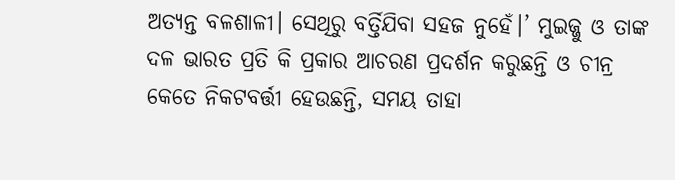ଅତ୍ୟନ୍ତ ବଳଶାଳୀ। ସେଥିରୁ ବର୍ତ୍ତିଯିବା ସହଜ ନୁହେଁ।’ ମୁଇଜ୍ଜୁ ଓ ତାଙ୍କ ଦଳ ଭାରତ ପ୍ରତି କି ପ୍ରକାର ଆଚରଣ ପ୍ରଦର୍ଶନ କରୁଛନ୍ତି ଓ ଚୀନ୍ର କେତେ ନିକଟବର୍ତ୍ତୀ ହେଉଛନ୍ତି, ସମୟ ତାହା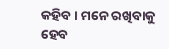କହିବ। ମନେ ରଖିବାକୁ ହେବ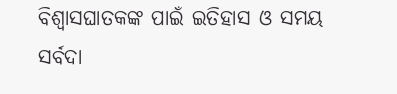ବିଶ୍ୱାସଘାତକଙ୍କ ପାଇଁ ଇତିହାସ ଓ ସମୟ ସର୍ବଦା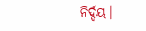ନିର୍ଦ୍ଦୟ।